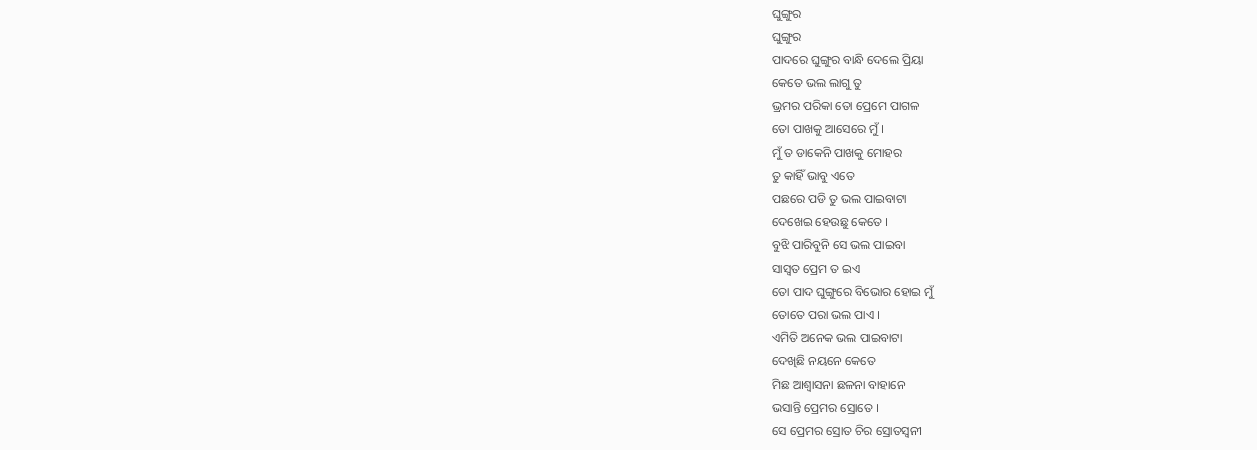ଘୁଙ୍ଗୁର
ଘୁଙ୍ଗୁର
ପାଦରେ ଘୁଙ୍ଗୁର ବାନ୍ଧି ଦେଲେ ପ୍ରିୟା
କେତେ ଭଲ ଲାଗୁ ତୁ
ଭ୍ରମର ପରିକା ତୋ ପ୍ରେମେ ପାଗଳ
ତୋ ପାଖକୁ ଆସେରେ ମୁଁ ।
ମୁଁ ତ ଡାକେନି ପାଖକୁ ମୋହର
ତୁ କାହିଁ ଭାବୁ ଏତେ
ପଛରେ ପଡି ତୁ ଭଲ ପାଇବାଟା
ଦେଖେଇ ହେଉଛୁ କେତେ ।
ବୁଝି ପାରିବୁନି ସେ ଭଲ ପାଇବା
ସାସ୍ବତ ପ୍ରେମ ତ ଇଏ
ତୋ ପାଦ ଘୁଙ୍ଗୁରେ ବିଭୋର ହୋଇ ମୁଁ
ତୋତେ ପରା ଭଲ ପାଏ ।
ଏମିତି ଅନେକ ଭଲ ପାଇବାଟା
ଦେଖିଛି ନୟନେ କେତେ
ମିଛ ଆଶ୍ବାସନା ଛଳନା ବାହାନେ
ଭସାନ୍ତି ପ୍ରେମର ସ୍ରୋତେ ।
ସେ ପ୍ରେମର ସ୍ରୋତ ଚିର ସ୍ରୋତସ୍ବନୀ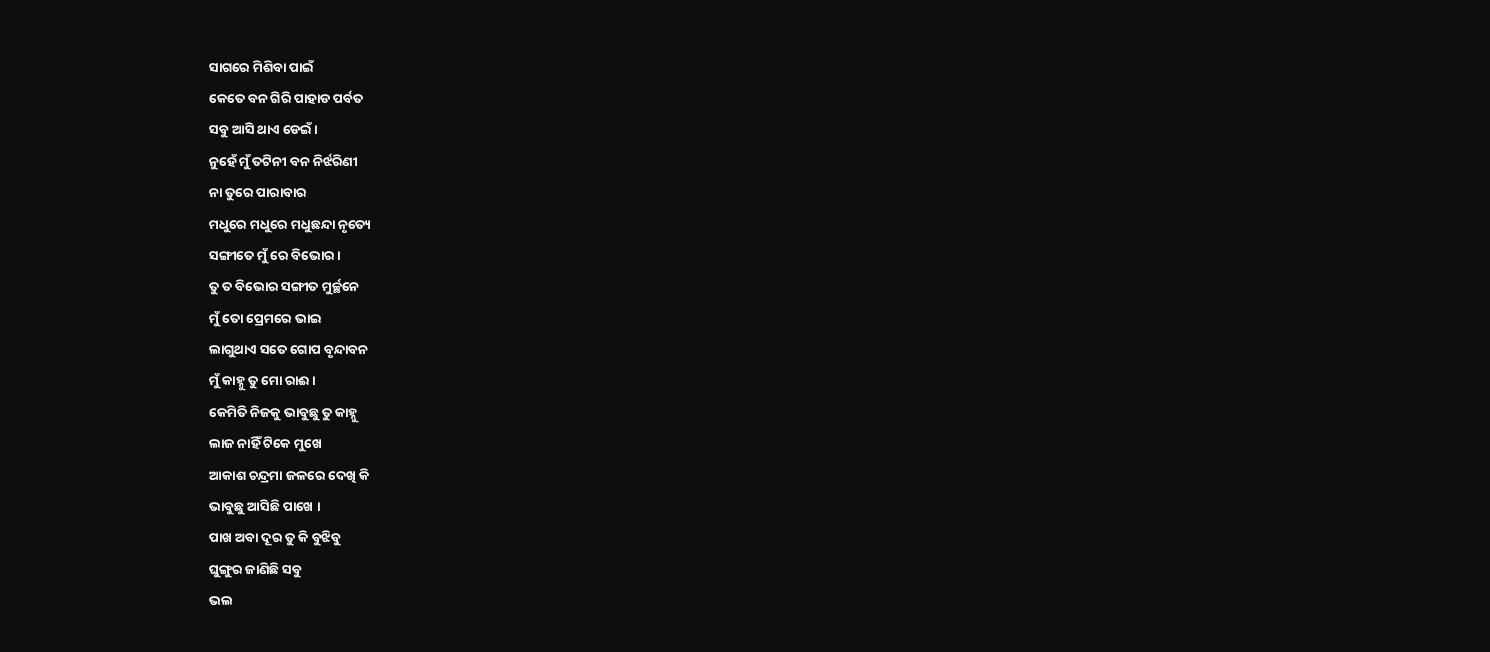ସାଗରେ ମିଶିବା ପାଇଁ
କେତେ ବନ ଗିରି ପାହାଡ ପର୍ବତ
ସବୁ ଆସି ଥାଏ ଡେଇଁ ।
ନୁହେଁ ମୁଁ ତଟିନୀ ବନ ନିର୍ଝରିଣୀ
ନା ତୁରେ ପାରାବାର
ମଧୁରେ ମଧୁରେ ମଧୁଛନ୍ଦା ନୃତ୍ୟେ
ସଙ୍ଗୀତେ ମୁଁ ରେ ବିଭୋର ।
ତୁ ତ ବିଭୋର ସଙ୍ଗୀତ ମୁର୍ଚ୍ଛନେ
ମୁଁ ତୋ ପ୍ରେମରେ ଭାଇ
ଲାଗୁଥାଏ ସତେ ଗୋପ ବୃନ୍ଦାବନ
ମୁଁ କାହ୍ନୁ ତୁ ମୋ ରାଈ ।
କେମିତି ନିଜକୁ ଭାବୁଛୁ ତୁ କାହ୍ନୁ
ଲାଜ ନାହିଁ ଟିକେ ମୁଖେ
ଆକାଶ ଚନ୍ଦ୍ରମା ଜଳରେ ଦେଖି କି
ଭାବୁଛୁ ଆସିଛି ପାଖେ ।
ପାଖ ଅବା ଦୂର ତୁ କି ବୁଝିବୁ
ଘୁଙ୍ଗୁର ଜାଣିଛି ସବୁ
ଭଲ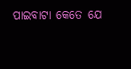ପାଇବାଟା କେତେ ଯେ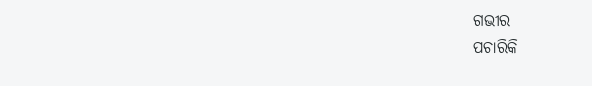ଗଭୀର
ପଚାରିକି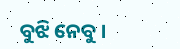ବୁଝି ନେବୁ ।